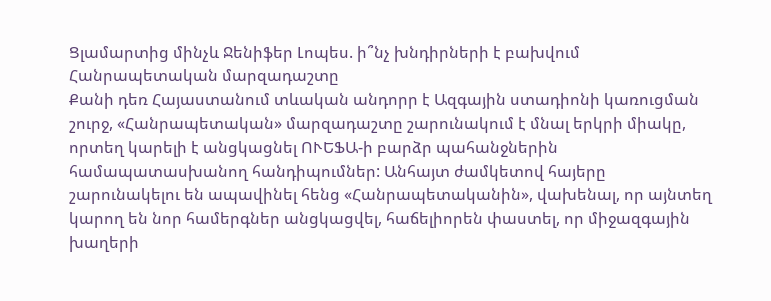Ցլամարտից մինչև Ջենիֆեր Լոպես. ի՞նչ խնդիրների է բախվում Հանրապետական մարզադաշտը
Քանի դեռ Հայաստանում տևական անդորր է Ազգային ստադիոնի կառուցման շուրջ, «Հանրապետական» մարզադաշտը շարունակում է մնալ երկրի միակը, որտեղ կարելի է անցկացնել ՈՒԵՖԱ-ի բարձր պահանջներին համապատասխանող հանդիպումներ: Անհայտ ժամկետով հայերը շարունակելու են ապավինել հենց «Հանրապետականին», վախենալ, որ այնտեղ կարող են նոր համերգներ անցկացվել, հաճելիորեն փաստել, որ միջազգային խաղերի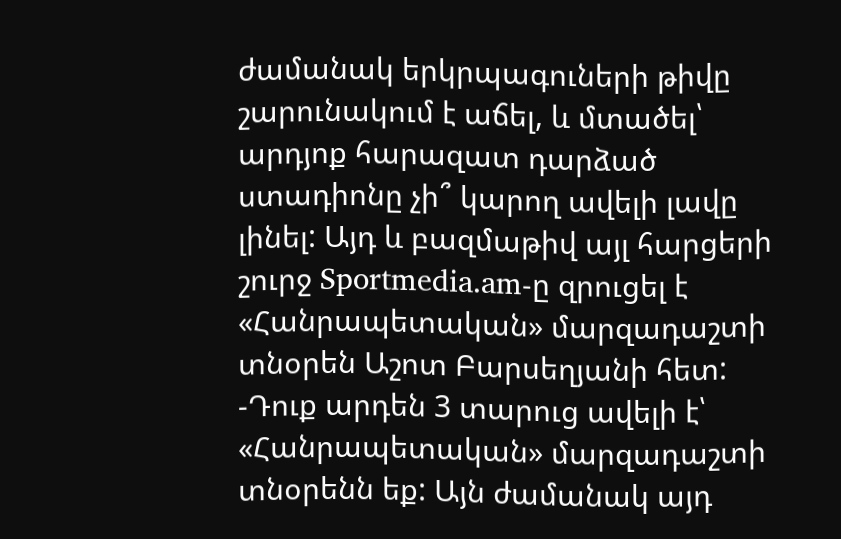ժամանակ երկրպագուների թիվը շարունակում է աճել, և մտածել՝ արդյոք հարազատ դարձած ստադիոնը չի՞ կարող ավելի լավը լինել: Այդ և բազմաթիվ այլ հարցերի շուրջ Sportmedia.am-ը զրուցել է «Հանրապետական» մարզադաշտի տնօրեն Աշոտ Բարսեղյանի հետ:
-Դուք արդեն 3 տարուց ավելի է՝ «Հանրապետական» մարզադաշտի տնօրենն եք: Այն ժամանակ այդ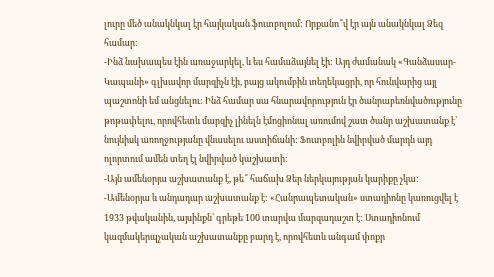լուրը մեծ անակնկալ էր հայկական ֆուտբոլում: Որքանո՞վ էր այն անակնկալ Ձեզ համար:
-Ինձ նախապես էին առաջարկել, և ես համաձայնել էի: Այդ ժամանակ «Գանձասար-Կապանի» գլխավոր մարզիչն էի, բայց ակումբին տեղեկացրի, որ հունվարից այլ պաշտոնի եմ անցնելու: Ինձ համար սա հնարավորություն էր ծանրաբեռնվածությունը թոթափելու, որովհետև մարզիչ լինելն էմոցիոնալ առումով շատ ծանր աշխատանք է՝ նույնիսկ առողջությանը վնասելու աստիճանի: Ֆուտբոլին նվիրված մարդն այդ ոլորտում ամեն տեղ էլ նվիրված կաշխատի:
-Այն ամենօրյա աշխատանք է, թե՞ հաճախ Ձեր ներկայության կարիքը չկա:
-Ամենօրյա և անդադար աշխատանք է: «Հանրապետական» ստադիոնը կառուցվել է 1933 թվականին, այսինքն՝ գրեթե 100 տարվա մարզադաշտ է: Ստադիոնում կազմակերպչական աշխատանքը բարդ է, որովհետև անգամ փոքր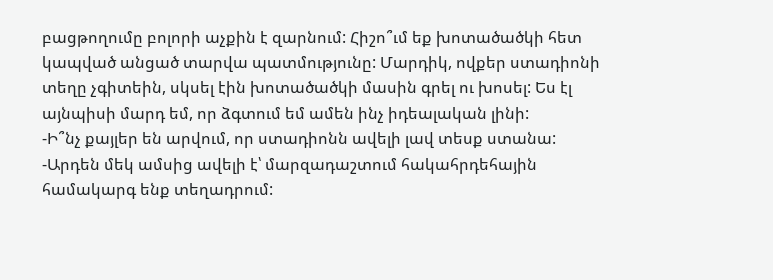բացթողումը բոլորի աչքին է զարնում: Հիշո՞ւմ եք խոտածածկի հետ կապված անցած տարվա պատմությունը: Մարդիկ, ովքեր ստադիոնի տեղը չգիտեին, սկսել էին խոտածածկի մասին գրել ու խոսել: Ես էլ այնպիսի մարդ եմ, որ ձգտում եմ ամեն ինչ իդեալական լինի:
-Ի՞նչ քայլեր են արվում, որ ստադիոնն ավելի լավ տեսք ստանա:
-Արդեն մեկ ամսից ավելի է՝ մարզադաշտում հակահրդեհային համակարգ ենք տեղադրում: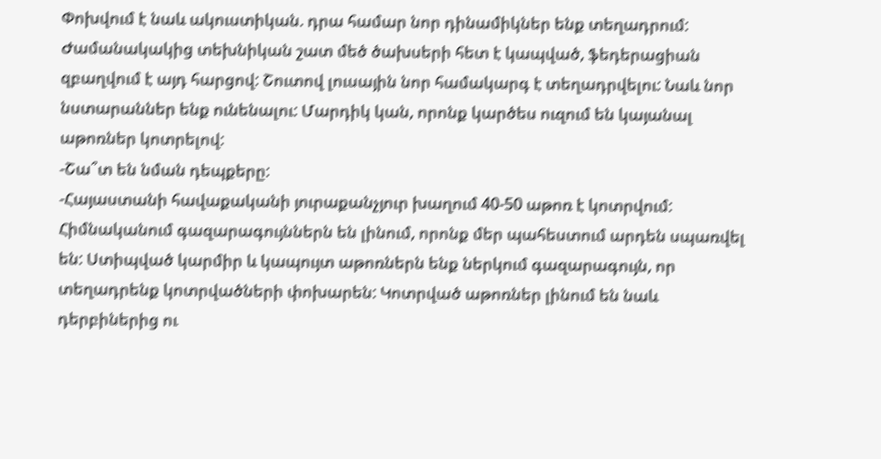Փոխվում է նաև ակուստիկան. դրա համար նոր դինամիկներ ենք տեղադրում: Ժամանակակից տեխնիկան շատ մեծ ծախսերի հետ է կապված, ֆեդերացիան զբաղվում է այդ հարցով: Շուտով լուսային նոր համակարգ է տեղադրվելու: Նաև նոր նստարաններ ենք ունենալու: Մարդիկ կան, որոնք կարծես ուզում են կայանալ աթոռներ կոտրելով:
-Շա՞տ են նման դեպքերը:
-Հայաստանի հավաքականի յուրաքանչյուր խաղում 40-50 աթոռ է կոտրվում: Հիմնականում գազարագույններն են լինում, որոնք մեր պահեստում արդեն սպառվել են: Ստիպված կարմիր և կապույտ աթոռներն ենք ներկում գազարագույն, որ տեղադրենք կոտրվածների փոխարեն: Կոտրված աթոռներ լինում են նաև դերբիներից ու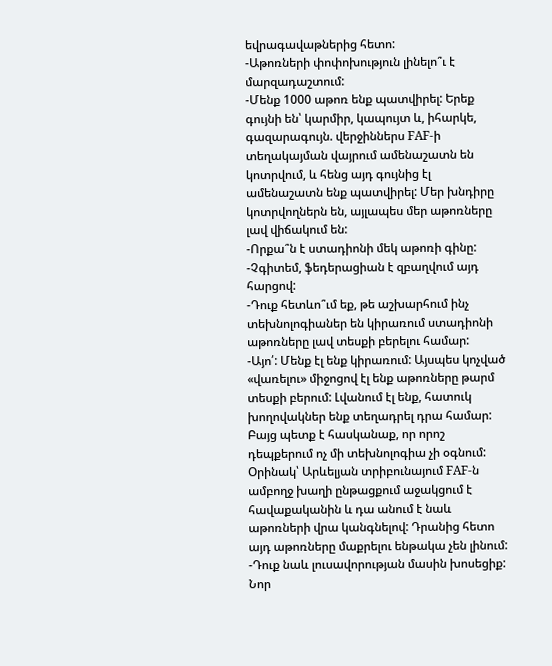եվրագավաթներից հետո:
-Աթոռների փոփոխություն լինելո՞ւ է մարզադաշտում:
-Մենք 1000 աթոռ ենք պատվիրել: Երեք գույնի են՝ կարմիր, կապույտ և, իհարկե, գազարագույն. վերջիններս FAF-ի տեղակայման վայրում ամենաշատն են կոտրվում, և հենց այդ գույնից էլ ամենաշատն ենք պատվիրել: Մեր խնդիրը կոտրվողներն են, այլապես մեր աթոռները լավ վիճակում են:
-Որքա՞ն է ստադիոնի մեկ աթոռի գինը:
-Չգիտեմ, ֆեդերացիան է զբաղվում այդ հարցով:
-Դուք հետևո՞ւմ եք, թե աշխարհում ինչ տեխնոլոգիաներ են կիրառում ստադիոնի աթոռները լավ տեսքի բերելու համար:
-Այո՛: Մենք էլ ենք կիրառում: Այսպես կոչված «վառելու» միջոցով էլ ենք աթոռները թարմ տեսքի բերում: Լվանում էլ ենք, հատուկ խողովակներ ենք տեղադրել դրա համար: Բայց պետք է հասկանաք, որ որոշ դեպքերում ոչ մի տեխնոլոգիա չի օգնում: Օրինակ՝ Արևելյան տրիբունայում FAF-ն ամբողջ խաղի ընթացքում աջակցում է հավաքականին և դա անում է նաև աթոռների վրա կանգնելով: Դրանից հետո այդ աթոռները մաքրելու ենթակա չեն լինում:
-Դուք նաև լուսավորության մասին խոսեցիք: Նոր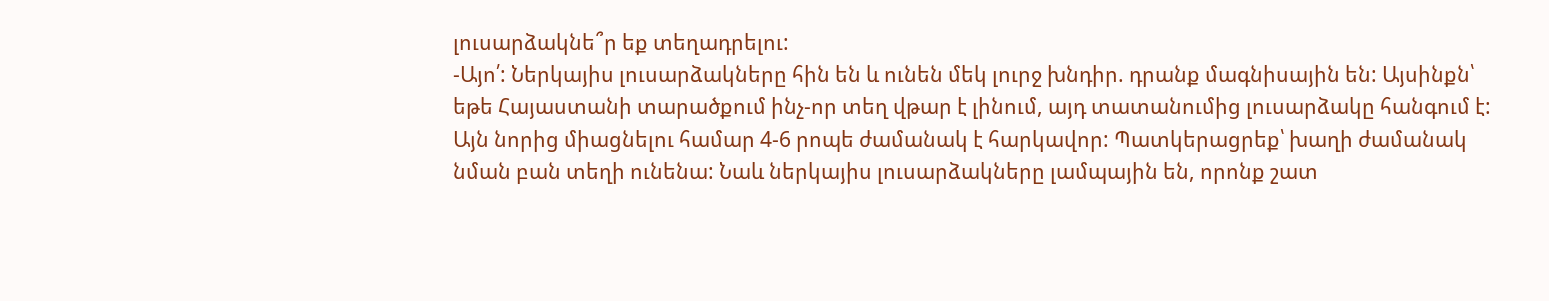լուսարձակնե՞ր եք տեղադրելու:
-Այո՛: Ներկայիս լուսարձակները հին են և ունեն մեկ լուրջ խնդիր. դրանք մագնիսային են: Այսինքն՝ եթե Հայաստանի տարածքում ինչ-որ տեղ վթար է լինում, այդ տատանումից լուսարձակը հանգում է: Այն նորից միացնելու համար 4-6 րոպե ժամանակ է հարկավոր: Պատկերացրեք՝ խաղի ժամանակ նման բան տեղի ունենա: Նաև ներկայիս լուսարձակները լամպային են, որոնք շատ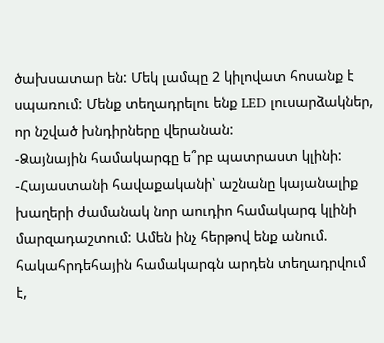ծախսատար են: Մեկ լամպը 2 կիլովատ հոսանք է սպառում: Մենք տեղադրելու ենք LED լուսարձակներ, որ նշված խնդիրները վերանան:
-Ձայնային համակարգը ե՞րբ պատրաստ կլինի:
-Հայաստանի հավաքականի՝ աշնանը կայանալիք խաղերի ժամանակ նոր աուդիո համակարգ կլինի մարզադաշտում: Ամեն ինչ հերթով ենք անում. հակահրդեհային համակարգն արդեն տեղադրվում է,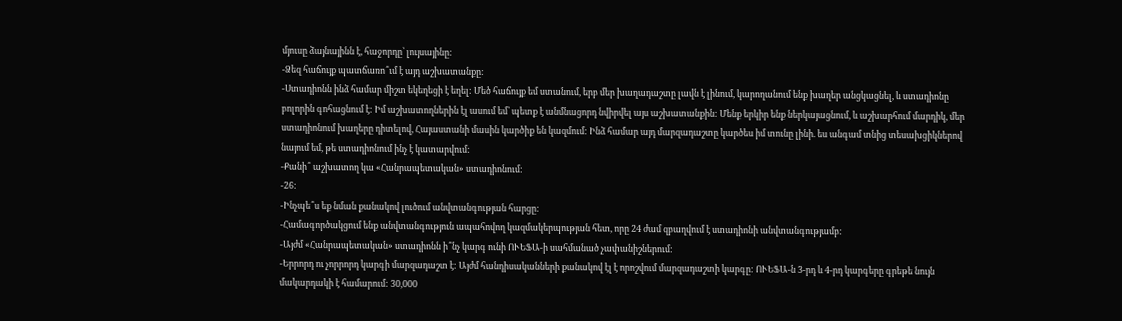մյուսը ձայնայինն է, հաջորդը՝ լույսայինը:
-Ձեզ հաճույք պատճառո՞ւմ է այդ աշխատանքը:
-Ստադիոնն ինձ համար միշտ եկեղեցի է եղել: Մեծ հաճույք եմ ստանում, երբ մեր խաղադաշտը լավն է լինում, կարողանում ենք խաղեր անցկացնել, և ստադիոնը բոլորին գոհացնում է: Իմ աշխատողներին էլ ասում եմ՝ պետք է անմնացորդ նվիրվել այս աշխատանքին: Մենք երկիր ենք ներկայացնում, և աշխարհում մարդիկ, մեր ստադիոնում խաղերը դիտելով, Հայաստանի մասին կարծիք են կազմում: Ինձ համար այդ մարզադաշտը կարծես իմ տունը լինի. ես անգամ տնից տեսախցիկներով նայում եմ, թե ստադիոնում ինչ է կատարվում:
-Քանի՞ աշխատող կա «Հանրապետական» ստադիոնում:
-26:
-Ինչպե՞ս եք նման քանակով լուծում անվտանգության հարցը:
-Համագործակցում ենք անվտանգություն ապահովող կազմակերպության հետ, որը 24 ժամ զբաղվում է ստադիոնի անվտանգությամբ:
-Այժմ «Հանրապետական» ստադիոնն ի՞նչ կարգ ունի ՈՒԵՖԱ-ի սահմանած չափանիշներում:
-Երրորդ ու չորրորդ կարգի մարզադաշտ է: Այժմ հանդիսականների քանակով էլ է որոշվում մարզադաշտի կարգը: ՈՒԵՖԱ-ն 3-րդ և 4-րդ կարգերը գրեթե նույն մակարդակի է համարում: 30,000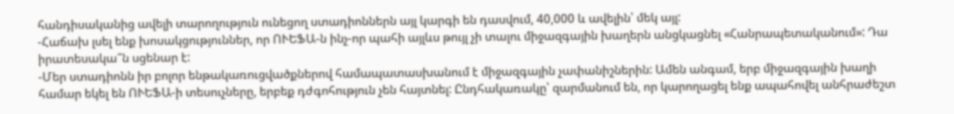հանդիսականից ավելի տարողություն ունեցող ստադիոններն այլ կարգի են դասվում, 40,000 և ավելին՝ մեկ այլ:
-Հաճախ լսել ենք խոսակցություններ, որ ՈՒԵՖԱ-ն ինչ-որ պահի այլևս թույլ չի տալու միջազգային խաղերն անցկացնել «Հանրապետականում»: Դա իրատեսակա՞ն սցենար է:
-Մեր ստադիոնն իր բոլոր ենթակառուցվածքներով համապատասխանում է միջազգային չափանիշներին: Ամեն անգամ, երբ միջազգային խաղի համար եկել են ՈՒԵՖԱ-ի տեսուչները, երբեք դժգոհություն չեն հայտնել: Ընդհակառակը՝ զարմանում են, որ կարողացել ենք ապահովել անհրաժեշտ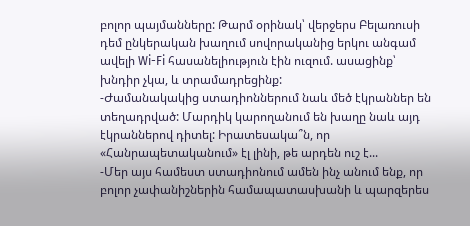բոլոր պայմանները: Թարմ օրինակ՝ վերջերս Բելառուսի դեմ ընկերական խաղում սովորականից երկու անգամ ավելի Wi-Fi հասանելիություն էին ուզում. ասացինք՝ խնդիր չկա, և տրամադրեցինք:
-Ժամանակակից ստադիոններում նաև մեծ էկրաններ են տեղադրված: Մարդիկ կարողանում են խաղը նաև այդ էկրաններով դիտել: Իրատեսակա՞ն, որ «Հանրապետականում» էլ լինի, թե արդեն ուշ է...
-Մեր այս համեստ ստադիոնում ամեն ինչ անում ենք, որ բոլոր չափանիշներին համապատասխանի և պարզերես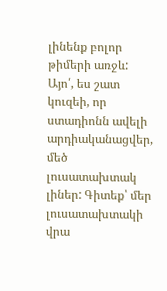լինենք բոլոր թիմերի առջև: Այո՛, ես շատ կուզեի, որ ստադիոնն ավելի արդիականացվեր, մեծ լուսատախտակ լիներ: Գիտեք՝ մեր լուսատախտակի վրա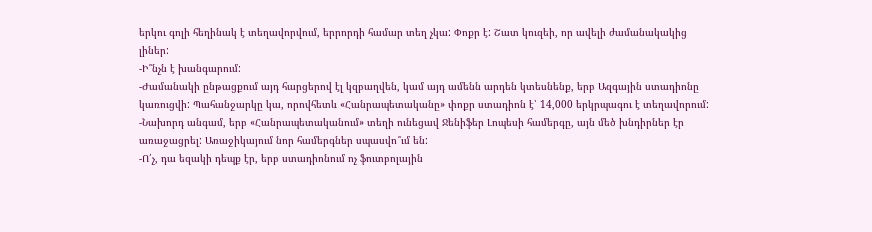երկու գոլի հեղինակ է տեղավորվում, երրորդի համար տեղ չկա: Փոքր է: Շատ կուզեի, որ ավելի ժամանակակից լիներ:
-Ի՞նչն է խանգարում:
-Ժամանակի ընթացքում այդ հարցերով էլ կզբաղվեն, կամ այդ ամենն արդեն կտեսնենք, երբ Ազգային ստադիոնը կառուցվի: Պահանջարկը կա, որովհետև «Հանրապետականը» փոքր ստադիոն է՝ 14,000 երկրպագու է տեղավորում:
-Նախորդ անգամ, երբ «Հանրապետականում» տեղի ունեցավ Ջենիֆեր Լոպեսի համերգը, այն մեծ խնդիրներ էր առաջացրել: Առաջիկայում նոր համերգներ սպասվո՞ւմ են:
-Ո՛չ, դա եզակի դեպք էր, երբ ստադիոնում ոչ ֆուտբոլային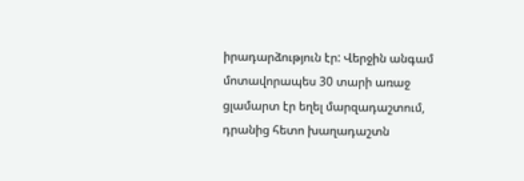իրադարձություն էր: Վերջին անգամ մոտավորապես 30 տարի առաջ ցլամարտ էր եղել մարզադաշտում, դրանից հետո խաղադաշտն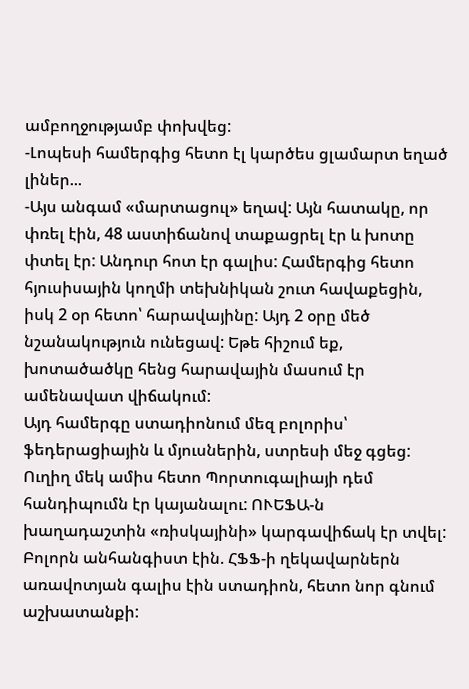ամբողջությամբ փոխվեց:
-Լոպեսի համերգից հետո էլ կարծես ցլամարտ եղած լիներ...
-Այս անգամ «մարտացուլ» եղավ: Այն հատակը, որ փռել էին, 48 աստիճանով տաքացրել էր և խոտը փտել էր: Անդուր հոտ էր գալիս: Համերգից հետո հյուսիսային կողմի տեխնիկան շուտ հավաքեցին, իսկ 2 օր հետո՝ հարավայինը: Այդ 2 օրը մեծ նշանակություն ունեցավ: Եթե հիշում եք, խոտածածկը հենց հարավային մասում էր ամենավատ վիճակում:
Այդ համերգը ստադիոնում մեզ բոլորիս՝ ֆեդերացիային և մյուսներին, ստրեսի մեջ գցեց: Ուղիղ մեկ ամիս հետո Պորտուգալիայի դեմ հանդիպումն էր կայանալու: ՈՒԵՖԱ-ն խաղադաշտին «ռիսկայինի» կարգավիճակ էր տվել: Բոլորն անհանգիստ էին. ՀՖՖ-ի ղեկավարներն առավոտյան գալիս էին ստադիոն, հետո նոր գնում աշխատանքի: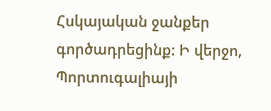Հսկայական ջանքեր գործադրեցինք: Ի վերջո, Պորտուգալիայի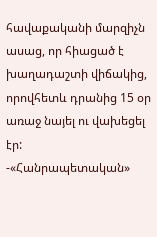հավաքականի մարզիչն ասաց, որ հիացած է խաղադաշտի վիճակից, որովհետև դրանից 15 օր առաջ նայել ու վախեցել էր:
-«Հանրապետական»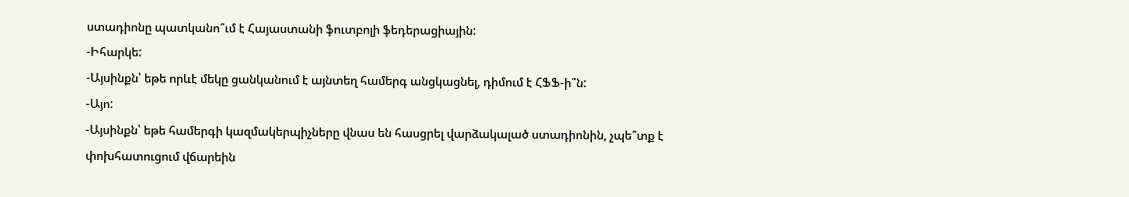ստադիոնը պատկանո՞ւմ է Հայաստանի ֆուտբոլի ֆեդերացիային:
-Իհարկե:
-Այսինքն՝ եթե որևէ մեկը ցանկանում է այնտեղ համերգ անցկացնել, դիմում է ՀՖՖ-ի՞ն:
-Այո:
-Այսինքն՝ եթե համերգի կազմակերպիչները վնաս են հասցրել վարձակալած ստադիոնին, չպե՞տք է փոխհատուցում վճարեին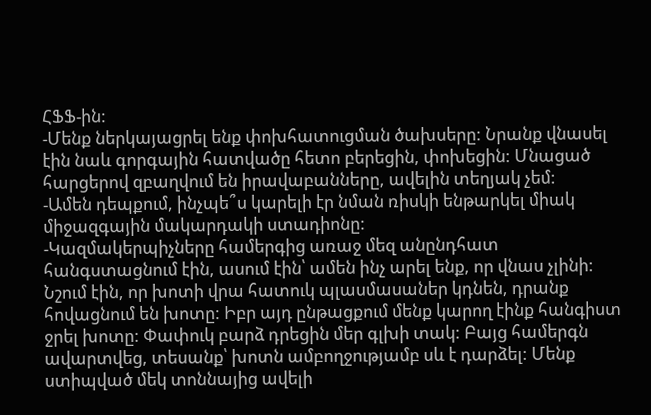ՀՖՖ-ին:
-Մենք ներկայացրել ենք փոխհատուցման ծախսերը: Նրանք վնասել էին նաև գորգային հատվածը հետո բերեցին, փոխեցին: Մնացած հարցերով զբաղվում են իրավաբանները, ավելին տեղյակ չեմ:
-Ամեն դեպքում, ինչպե՞ս կարելի էր նման ռիսկի ենթարկել միակ միջազգային մակարդակի ստադիոնը:
-Կազմակերպիչները համերգից առաջ մեզ անընդհատ հանգստացնում էին, ասում էին՝ ամեն ինչ արել ենք, որ վնաս չլինի: Նշում էին, որ խոտի վրա հատուկ պլասմասաներ կդնեն, դրանք հովացնում են խոտը: Իբր այդ ընթացքում մենք կարող էինք հանգիստ ջրել խոտը: Փափուկ բարձ դրեցին մեր գլխի տակ: Բայց համերգն ավարտվեց, տեսանք՝ խոտն ամբողջությամբ սև է դարձել: Մենք ստիպված մեկ տոննայից ավելի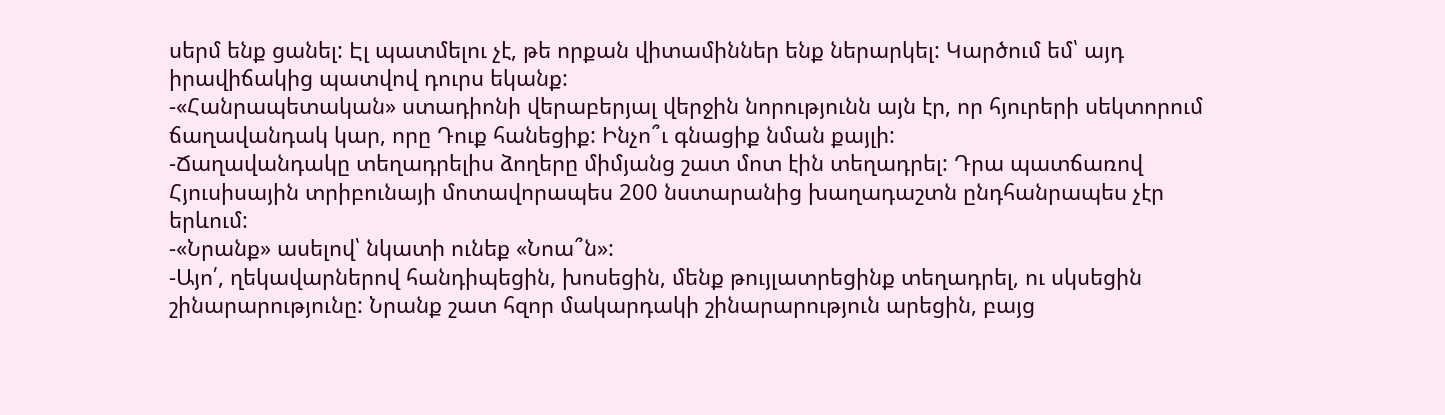սերմ ենք ցանել: Էլ պատմելու չէ, թե որքան վիտամիններ ենք ներարկել: Կարծում եմ՝ այդ իրավիճակից պատվով դուրս եկանք:
-«Հանրապետական» ստադիոնի վերաբերյալ վերջին նորությունն այն էր, որ հյուրերի սեկտորում ճաղավանդակ կար, որը Դուք հանեցիք: Ինչո՞ւ գնացիք նման քայլի:
-Ճաղավանդակը տեղադրելիս ձողերը միմյանց շատ մոտ էին տեղադրել: Դրա պատճառով Հյուսիսային տրիբունայի մոտավորապես 200 նստարանից խաղադաշտն ընդհանրապես չէր երևում:
-«Նրանք» ասելով՝ նկատի ունեք «Նոա՞ն»:
-Այո՛, ղեկավարներով հանդիպեցին, խոսեցին, մենք թույլատրեցինք տեղադրել, ու սկսեցին շինարարությունը: Նրանք շատ հզոր մակարդակի շինարարություն արեցին, բայց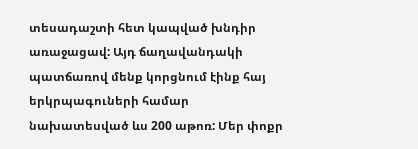տեսադաշտի հետ կապված խնդիր առաջացավ: Այդ ճաղավանդակի պատճառով մենք կորցնում էինք հայ երկրպագուների համար նախատեսված ևս 200 աթոռ: Մեր փոքր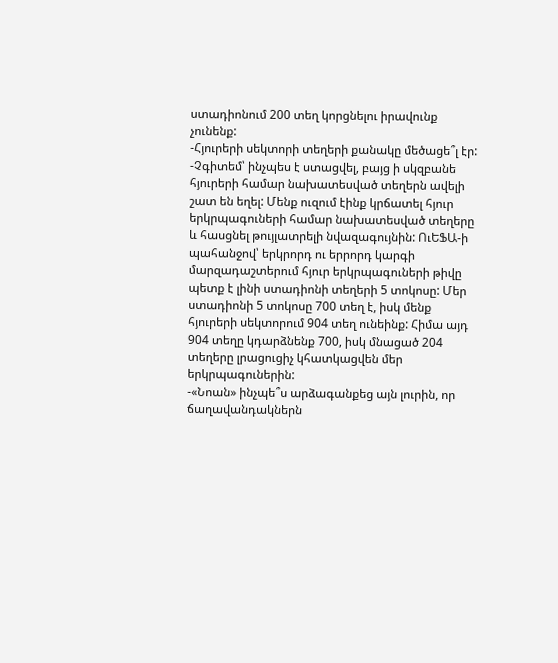ստադիոնում 200 տեղ կորցնելու իրավունք չունենք:
-Հյուրերի սեկտորի տեղերի քանակը մեծացե՞լ էր:
-Չգիտեմ՝ ինչպես է ստացվել, բայց ի սկզբանե հյուրերի համար նախատեսված տեղերն ավելի շատ են եղել: Մենք ուզում էինք կրճատել հյուր երկրպագուների համար նախատեսված տեղերը և հասցնել թույլատրելի նվազագույնին: ՈւԵՖԱ-ի պահանջով՝ երկրորդ ու երրորդ կարգի մարզադաշտերում հյուր երկրպագուների թիվը պետք է լինի ստադիոնի տեղերի 5 տոկոսը: Մեր ստադիոնի 5 տոկոսը 700 տեղ է, իսկ մենք հյուրերի սեկտորում 904 տեղ ունեինք: Հիմա այդ 904 տեղը կդարձնենք 700, իսկ մնացած 204 տեղերը լրացուցիչ կհատկացվեն մեր երկրպագուներին:
-«Նոան» ինչպե՞ս արձագանքեց այն լուրին, որ ճաղավանդակներն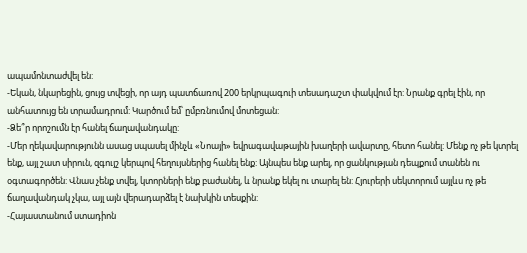ապամոնտաժվել են:
-Եկան, նկարեցին, ցույց տվեցի, որ այդ պատճառով 200 երկրպագուի տեսադաշտ փակվում էր: Նրանք գրել էին, որ անհատույց են տրամադրում: Կարծում եմ՝ ըմբռնումով մոտեցան:
-Ձե՞ր որոշումն էր հանել ճաղավանդակը:
-Մեր ղեկավարությունն ասաց սպասել մինչև «Նոայի» եվրագավաթային խաղերի ավարտը, հետո հանել: Մենք ոչ թե կտրել ենք, այլ շատ սիրուն, զգույշ կերպով հեղույսներից հանել ենք: Այնպես ենք արել, որ ցանկության դեպքում տանեն ու օգտագործեն: Վնաս չենք տվել, կտորների ենք բաժանել, և նրանք եկել ու տարել են: Հյուրերի սեկտորում այլևս ոչ թե ճաղավանդակ չկա, այլ այն վերադարձել է նախկին տեսքին:
-Հայաստանում ստադիոն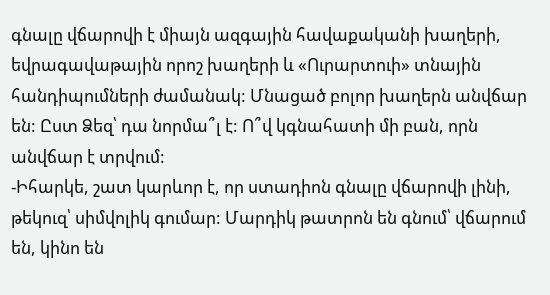գնալը վճարովի է միայն ազգային հավաքականի խաղերի, եվրագավաթային որոշ խաղերի և «Ուրարտուի» տնային հանդիպումների ժամանակ: Մնացած բոլոր խաղերն անվճար են: Ըստ Ձեզ՝ դա նորմա՞լ է: Ո՞վ կգնահատի մի բան, որն անվճար է տրվում:
-Իհարկե, շատ կարևոր է, որ ստադիոն գնալը վճարովի լինի, թեկուզ՝ սիմվոլիկ գումար: Մարդիկ թատրոն են գնում՝ վճարում են, կինո են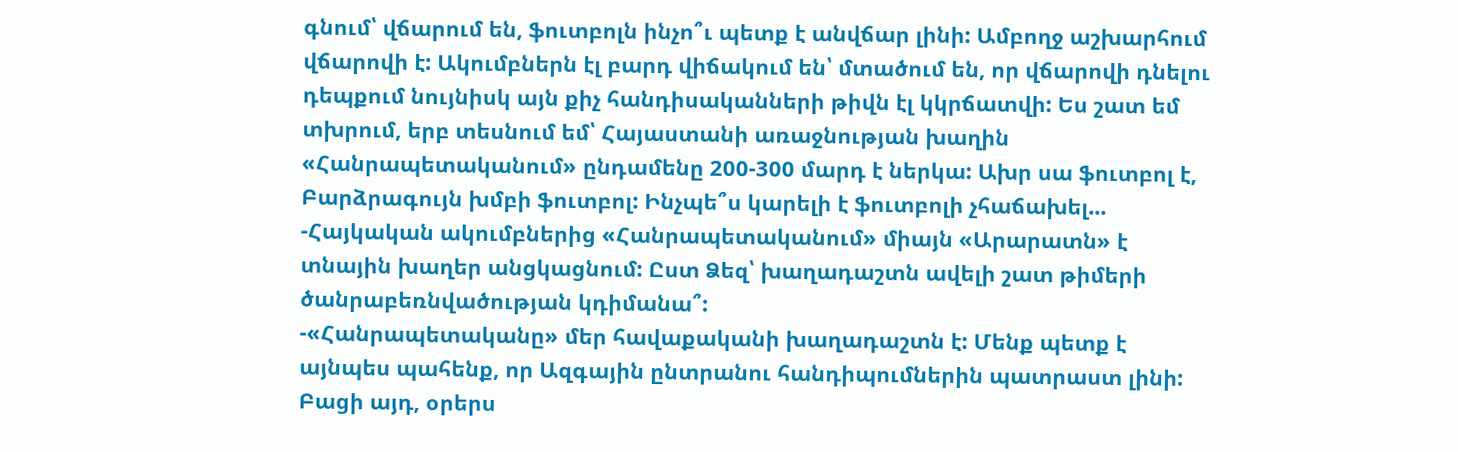գնում՝ վճարում են, ֆուտբոլն ինչո՞ւ պետք է անվճար լինի: Ամբողջ աշխարհում վճարովի է: Ակումբներն էլ բարդ վիճակում են՝ մտածում են, որ վճարովի դնելու դեպքում նույնիսկ այն քիչ հանդիսականների թիվն էլ կկրճատվի: Ես շատ եմ տխրում, երբ տեսնում եմ՝ Հայաստանի առաջնության խաղին «Հանրապետականում» ընդամենը 200-300 մարդ է ներկա: Ախր սա ֆուտբոլ է, Բարձրագույն խմբի ֆուտբոլ: Ինչպե՞ս կարելի է ֆուտբոլի չհաճախել...
-Հայկական ակումբներից «Հանրապետականում» միայն «Արարատն» է տնային խաղեր անցկացնում: Ըստ Ձեզ՝ խաղադաշտն ավելի շատ թիմերի ծանրաբեռնվածության կդիմանա՞:
-«Հանրապետականը» մեր հավաքականի խաղադաշտն է: Մենք պետք է այնպես պահենք, որ Ազգային ընտրանու հանդիպումներին պատրաստ լինի: Բացի այդ, օրերս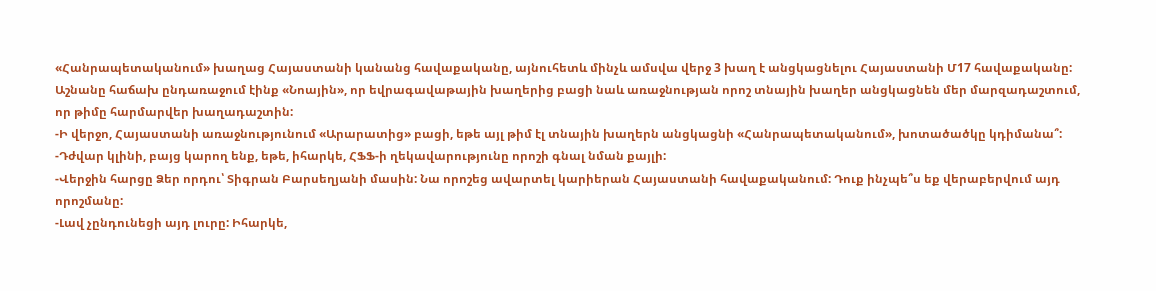«Հանրապետականում» խաղաց Հայաստանի կանանց հավաքականը, այնուհետև մինչև ամսվա վերջ 3 խաղ է անցկացնելու Հայաստանի Մ17 հավաքականը: Աշնանը հաճախ ընդառաջում էինք «Նոային», որ եվրագավաթային խաղերից բացի նաև առաջնության որոշ տնային խաղեր անցկացնեն մեր մարզադաշտում, որ թիմը հարմարվեր խաղադաշտին:
-Ի վերջո, Հայաստանի առաջնությունում «Արարատից» բացի, եթե այլ թիմ էլ տնային խաղերն անցկացնի «Հանրապետականում», խոտածածկը կդիմանա՞:
-Դժվար կլինի, բայց կարող ենք, եթե, իհարկե, ՀՖՖ-ի ղեկավարությունը որոշի գնալ նման քայլի:
-Վերջին հարցը Ձեր որդու՝ Տիգրան Բարսեղյանի մասին: Նա որոշեց ավարտել կարիերան Հայաստանի հավաքականում: Դուք ինչպե՞ս եք վերաբերվում այդ որոշմանը:
-Լավ չընդունեցի այդ լուրը: Իհարկե,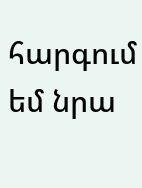հարգում եմ նրա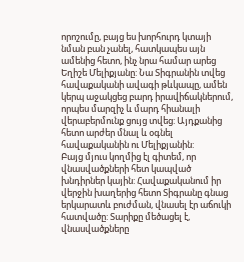որոշումը, բայց ես խորհուրդ կտայի նման բան չանել, հատկապես այն ամենից հետո, ինչ նրա համար արեց Եղիշե Մելիքյանը: Նա Տիգրանին տվեց հավաքականի ավագի թևկապը, ամեն կերպ աջակցեց բարդ իրավիճակներում, որպես մարզիչ և մարդ հիանալի վերաբերմունք ցույց տվեց: Այդքանից հետո արժեր մնալ և օգնել հավաքականին ու Մելիքյանին:
Բայց մյուս կողմից էլ գիտեմ, որ վնասվածքների հետ կապված խնդիրներ կային: Հավաքականում իր վերջին խաղերից հետո Տիգրանը գնաց երկարատև բուժման, վնասել էր աճուկի հատվածը: Տարիքը մեծացել է, վնասվածքները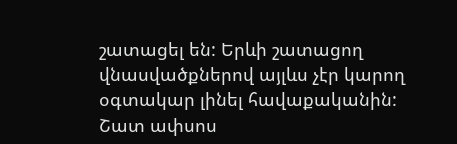շատացել են: Երևի շատացող վնասվածքներով այլևս չէր կարող օգտակար լինել հավաքականին: Շատ ափսոս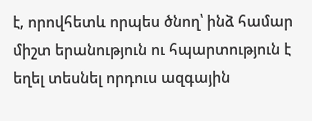է, որովհետև որպես ծնող՝ ինձ համար միշտ երանություն ու հպարտություն է եղել տեսնել որդուս ազգային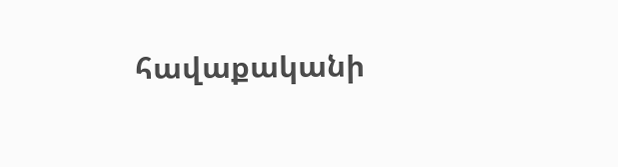հավաքականի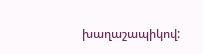խաղաշապիկով: